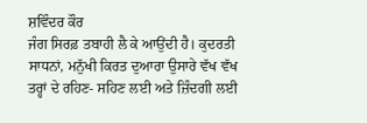ਸ਼ਵਿੰਦਰ ਕੌਰ
ਜੰਗ ਸਿਰਫ਼ ਤਬਾਹੀ ਲੈ ਕੇ ਆਉਂਦੀ ਹੈ। ਕੁਦਰਤੀ ਸਾਧਨਾਂ, ਮਨੁੱਖੀ ਕਿਰਤ ਦੁਆਰਾ ਉਸਾਰੇ ਵੱਖ ਵੱਖ ਤਰ੍ਹਾਂ ਦੇ ਰਹਿਣ- ਸਹਿਣ ਲਈ ਅਤੇ ਜ਼ਿੰਦਗੀ ਲਈ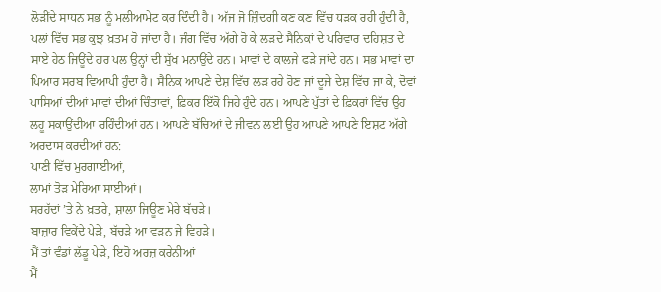ਲੋੜੀਂਦੇ ਸਾਧਨ ਸਭ ਨੂੰ ਮਲੀਆਮੇਟ ਕਰ ਦਿੰਦੀ ਹੈ। ਅੱਜ ਜੋ ਜ਼ਿੰਦਗੀ ਕਣ ਕਣ ਵਿੱਚ ਧੜਕ ਰਹੀ ਹੁੰਦੀ ਹੈ, ਪਲਾਂ ਵਿੱਚ ਸਭ ਕੁਝ ਖ਼ਤਮ ਹੋ ਜਾਂਦਾ ਹੈ। ਜੰਗ ਵਿੱਚ ਅੱਗੇ ਹੋ ਕੇ ਲੜਦੇ ਸੈਨਿਕਾਂ ਦੇ ਪਰਿਵਾਰ ਦਹਿਸ਼ਤ ਦੇ ਸਾਏ ਹੇਠ ਜਿਊਂਦੇ ਹਰ ਪਲ ਉਨ੍ਹਾਂ ਦੀ ਸੁੱਖ ਮਨਾਉਂਦੇ ਹਨ। ਮਾਵਾਂ ਦੇ ਕਾਲਜੇ ਫੜੇ ਜਾਂਦੇ ਹਨ। ਸਭ ਮਾਵਾਂ ਦਾ ਪਿਆਰ ਸਰਬ ਵਿਆਪੀ ਹੁੰਦਾ ਹੈ। ਸੈਨਿਕ ਆਪਣੇ ਦੇਸ਼ ਵਿੱਚ ਲੜ ਰਹੇ ਹੋਣ ਜਾਂ ਦੂਜੇ ਦੇਸ਼ ਵਿੱਚ ਜਾ ਕੇ, ਦੋਵਾਂ ਪਾਸਿਆਂ ਦੀਆਂ ਮਾਵਾਂ ਦੀਆਂ ਚਿੰਤਾਵਾਂ, ਫ਼ਿਕਰ ਇੱਕੋ ਜਿਹੇ ਹੁੰਦੇ ਹਨ। ਆਪਣੇ ਪੁੱਤਾਂ ਦੇ ਫ਼ਿਕਰਾਂ ਵਿੱਚ ਉਹ ਲਹੂ ਸਕਾਉਂਦੀਆ ਰਹਿੰਦੀਆਂ ਹਨ। ਆਪਣੇ ਬੱਚਿਆਂ ਦੇ ਜੀਵਨ ਲਈ ਉਹ ਆਪਣੇ ਆਪਣੇ ਇਸ਼ਟ ਅੱਗੇ ਅਰਦਾਸ ਕਰਦੀਆਂ ਹਨ:
ਪਾਣੀ ਵਿੱਚ ਮੁਰਗਾਈਆਂ,
ਲਾਮਾਂ ਤੋੜ ਮੇਰਿਆ ਸਾਈਆਂ।
ਸਰਹੱਦਾਂ ’ਤੇ ਨੇ ਖ਼ਤਰੇ, ਸ਼ਾਲਾ ਜਿਊਣ ਮੇਰੇ ਬੱਚੜੇ।
ਬਾਜ਼ਾਰ ਵਿਕੇਂਦੇ ਪੇੜੇ, ਬੱਚੜੇ ਆ ਵੜਨ ਜੇ ਵਿਹੜੇ।
ਮੈਂ ਤਾਂ ਵੰਡਾਂ ਲੱਡੂ ਪੇੜੇ, ਇਹੋ ਅਰਜ਼ ਕਰੇਨੀਆਂ
ਮੈਂ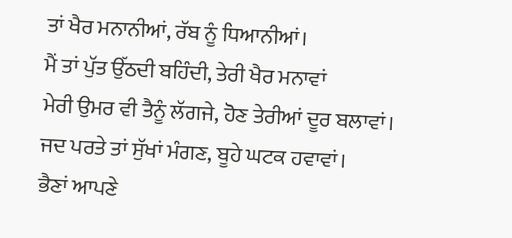ਤਾਂ ਖੈਰ ਮਨਾਨੀਆਂ, ਰੱਬ ਨੂੰ ਧਿਆਨੀਆਂ।
ਮੈਂ ਤਾਂ ਪੁੱਤ ਉੱਠਦੀ ਬਹਿੰਦੀ, ਤੇਰੀ ਖੈਰ ਮਨਾਵਾਂ
ਮੇਰੀ ਉਮਰ ਵੀ ਤੈਨੂੰ ਲੱਗਜੇ, ਹੋਣ ਤੇਰੀਆਂ ਦੂਰ ਬਲਾਵਾਂ।
ਜਦ ਪਰਤੇ ਤਾਂ ਸੁੱਖਾਂ ਮੰਗਣ, ਬੂਹੇ ਘਟਕ ਹਵਾਵਾਂ।
ਭੈਣਾਂ ਆਪਣੇ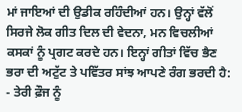ਮਾਂ ਜਾਇਆਂ ਦੀ ਉਡੀਕ ਰਹਿੰਦੀਆਂ ਹਨ। ਉਨ੍ਹਾਂ ਵੱਲੋਂ ਸਿਰਜੇ ਲੋਕ ਗੀਤ ਦਿਲ ਦੀ ਵੇਦਨਾ, ਮਨ ਵਿਚਲੀਆਂ ਕਸਕਾਂ ਨੂੰ ਪ੍ਰਗਟ ਕਰਦੇ ਹਨ। ਇਨ੍ਹਾਂ ਗੀਤਾਂ ਵਿੱਚ ਭੈਣ ਭਰਾ ਦੀ ਅਟੁੱਟ ਤੇ ਪਵਿੱਤਰ ਸਾਂਝ ਆਪਣੇ ਰੰਗ ਭਰਦੀ ਹੈ:
- ਤੇਰੀ ਫ਼ੌਜ ਨੂੰ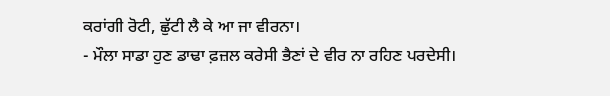ਕਰਾਂਗੀ ਰੋਟੀ, ਛੁੱਟੀ ਲੈ ਕੇ ਆ ਜਾ ਵੀਰਨਾ।
- ਮੌਲਾ ਸਾਡਾ ਹੁਣ ਡਾਢਾ ਫ਼ਜ਼ਲ ਕਰੇਸੀ ਭੈਣਾਂ ਦੇ ਵੀਰ ਨਾ ਰਹਿਣ ਪਰਦੇਸੀ।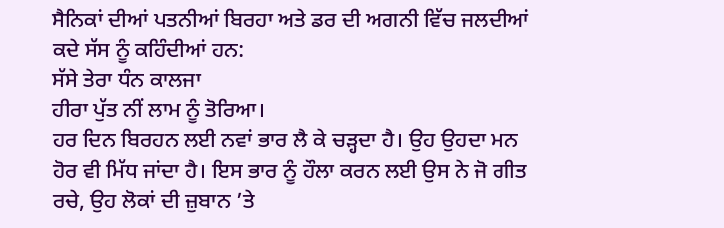ਸੈਨਿਕਾਂ ਦੀਆਂ ਪਤਨੀਆਂ ਬਿਰਹਾ ਅਤੇ ਡਰ ਦੀ ਅਗਨੀ ਵਿੱਚ ਜਲਦੀਆਂ ਕਦੇ ਸੱਸ ਨੂੰ ਕਹਿੰਦੀਆਂ ਹਨ:
ਸੱਸੇ ਤੇਰਾ ਧੰਨ ਕਾਲਜਾ
ਹੀਰਾ ਪੁੱਤ ਨੀਂ ਲਾਮ ਨੂੰ ਤੋਰਿਆ।
ਹਰ ਦਿਨ ਬਿਰਹਨ ਲਈ ਨਵਾਂ ਭਾਰ ਲੈ ਕੇ ਚੜ੍ਹਦਾ ਹੈ। ਉਹ ਉਹਦਾ ਮਨ ਹੋਰ ਵੀ ਮਿੱਧ ਜਾਂਦਾ ਹੈ। ਇਸ ਭਾਰ ਨੂੰ ਹੌਲਾ ਕਰਨ ਲਈ ਉਸ ਨੇ ਜੋ ਗੀਤ ਰਚੇ, ਉਹ ਲੋਕਾਂ ਦੀ ਜ਼ੁਬਾਨ ’ਤੇ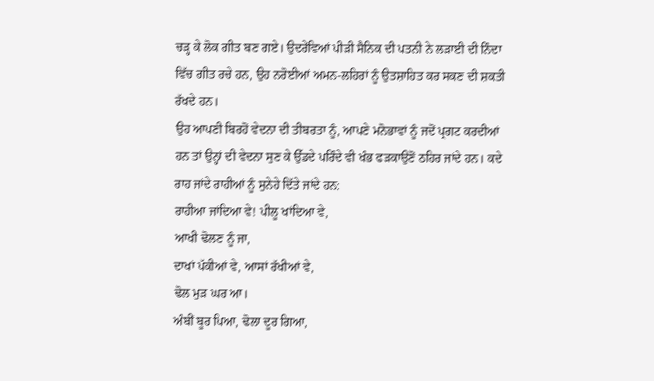ਚੜ੍ਹ ਕੇ ਲੋਕ ਗੀਤ ਬਣ ਗਏ। ਉਦਰੇਂਵਿਆਂ ਪੀੜੀ ਸੈਨਿਕ ਦੀ ਪਤਨੀ ਨੇ ਲੜਾਈ ਦੀ ਨਿੰਦਾ ਵਿੱਚ ਗੀਤ ਰਚੇ ਹਨ, ਉਹ ਨਰੋਈਆਂ ਅਮਨ-ਲਹਿਰਾਂ ਨੂੰ ਉਤਸ਼ਾਹਿਤ ਕਰ ਸਕਣ ਦੀ ਸ਼ਕਤੀ ਰੱਖਦੇ ਹਨ।
ਉਹ ਆਪਣੀ ਬਿਰਹੋਂ ਵੇਦਨਾ ਦੀ ਤੀਬਰਤਾ ਨੂੰ, ਆਪਣੇ ਮਨੋਭਾਵਾਂ ਨੂੰ ਜਦੋਂ ਪ੍ਰਗਟ ਕਰਦੀਆਂ ਹਨ ਤਾਂ ਉਨ੍ਹਾਂ ਦੀ ਵੇਦਨਾ ਸੁਣ ਕੇ ਉੱਡਦੇ ਪਰਿੰਦੇ ਵੀ ਖੰਭ ਫੜਕਾਉਣੋਂ ਠਹਿਰ ਜਾਂਦੇ ਹਨ। ਕਦੇ ਰਾਹ ਜਾਂਦੇ ਰਾਹੀਆਂ ਨੂੰ ਸੁਨੇਹੇ ਦਿੱਤੇ ਜਾਂਦੇ ਹਨ:
ਰਾਹੀਆ ਜਾਂਦਿਆ ਵੇ! ਪੀਲੂ ਖਾਂਦਿਆ ਵੇ,
ਆਖੀ ਢੋਲਣ ਨੂੰ ਜਾ,
ਦਾਖਾਂ ਪੱਕੀਆਂ ਵੇ, ਆਸਾਂ ਰੱਖੀਆਂ ਵੇ,
ਢੋਲ ਮੁੜ ਘਰ ਆ।
ਅੰਬੀਂ ਬੂਰ ਪਿਆ, ਢੋਲਾ ਦੂਰ ਗਿਆ,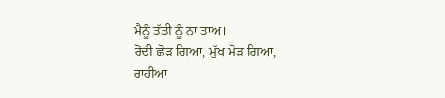ਮੈਨੂੰ ਤੱਤੀ ਨੂੰ ਨਾ ਤਾਅ।
ਰੋਂਦੀ ਛੋੜ ਗਿਆ, ਮੁੱਖ ਮੋੜ ਗਿਆ,
ਰਾਹੀਆ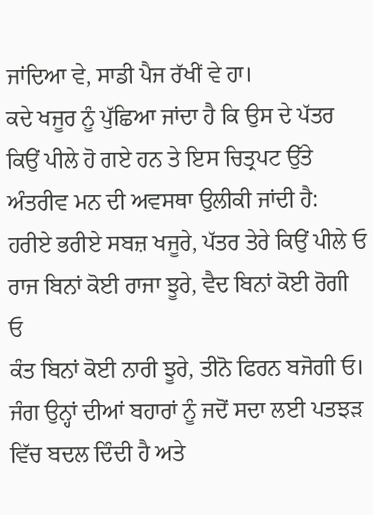ਜਾਂਦਿਆ ਵੇ, ਸਾਡੀ ਪੈਜ ਰੱਖੀਂ ਵੇ ਹਾ।
ਕਦੇ ਖਜੂਰ ਨੂੰ ਪੁੱਛਿਆ ਜਾਂਦਾ ਹੈ ਕਿ ਉਸ ਦੇ ਪੱਤਰ ਕਿਉਂ ਪੀਲੇ ਹੋ ਗਏ ਹਨ ਤੇ ਇਸ ਚਿਤ੍ਰਪਟ ਉੱਤੇ ਅੰਤਰੀਵ ਮਨ ਦੀ ਅਵਸਥਾ ਉਲੀਕੀ ਜਾਂਦੀ ਹੈ:
ਹਰੀਏ ਭਰੀਏ ਸਬਜ਼ ਖਜੂਰੇ, ਪੱਤਰ ਤੇਰੇ ਕਿਉਂ ਪੀਲੇ ਓ
ਰਾਜ ਬਿਨਾਂ ਕੋਈ ਰਾਜਾ ਝੂਰੇ, ਵੈਦ ਬਿਨਾਂ ਕੋਈ ਰੋਗੀ ਓ
ਕੰਤ ਬਿਨਾਂ ਕੋਈ ਨਾਰੀ ਝੂਰੇ, ਤੀਨੋ ਫਿਰਨ ਬਜੋਗੀ ਓ।
ਜੰਗ ਉਨ੍ਹਾਂ ਦੀਆਂ ਬਹਾਰਾਂ ਨੂੰ ਜਦੋਂ ਸਦਾ ਲਈ ਪਤਝੜ ਵਿੱਚ ਬਦਲ ਦਿੰਦੀ ਹੈ ਅਤੇ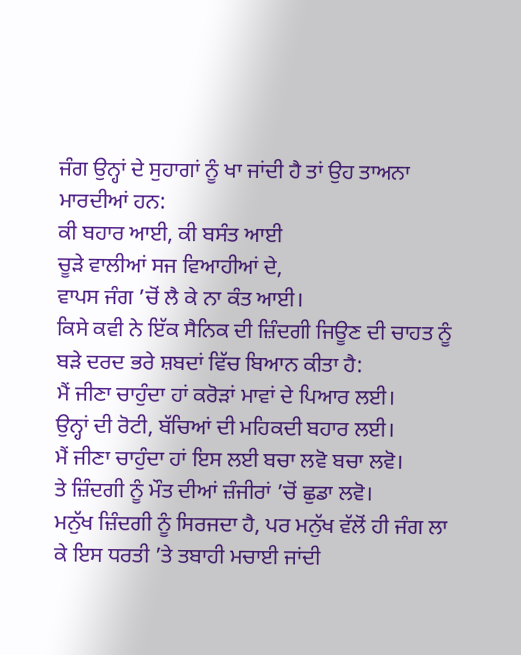ਜੰਗ ਉਨ੍ਹਾਂ ਦੇ ਸੁਹਾਗਾਂ ਨੂੰ ਖਾ ਜਾਂਦੀ ਹੈ ਤਾਂ ਉਹ ਤਾਅਨਾ ਮਾਰਦੀਆਂ ਹਨ:
ਕੀ ਬਹਾਰ ਆਈ, ਕੀ ਬਸੰਤ ਆਈ
ਚੂੜੇ ਵਾਲੀਆਂ ਸਜ ਵਿਆਹੀਆਂ ਦੇ,
ਵਾਪਸ ਜੰਗ ’ਚੋਂ ਲੈ ਕੇ ਨਾ ਕੰਤ ਆਈ।
ਕਿਸੇ ਕਵੀ ਨੇ ਇੱਕ ਸੈਨਿਕ ਦੀ ਜ਼ਿੰਦਗੀ ਜਿਊਣ ਦੀ ਚਾਹਤ ਨੂੰ ਬੜੇ ਦਰਦ ਭਰੇ ਸ਼ਬਦਾਂ ਵਿੱਚ ਬਿਆਨ ਕੀਤਾ ਹੈ:
ਮੈਂ ਜੀਣਾ ਚਾਹੁੰਦਾ ਹਾਂ ਕਰੋੜਾਂ ਮਾਵਾਂ ਦੇ ਪਿਆਰ ਲਈ।
ਉਨ੍ਹਾਂ ਦੀ ਰੋਟੀ, ਬੱਚਿਆਂ ਦੀ ਮਹਿਕਦੀ ਬਹਾਰ ਲਈ।
ਮੈਂ ਜੀਣਾ ਚਾਹੁੰਦਾ ਹਾਂ ਇਸ ਲਈ ਬਚਾ ਲਵੋ ਬਚਾ ਲਵੋ।
ਤੇ ਜ਼ਿੰਦਗੀ ਨੂੰ ਮੌਤ ਦੀਆਂ ਜ਼ੰਜੀਰਾਂ ’ਚੋਂ ਛੁਡਾ ਲਵੋ।
ਮਨੁੱਖ ਜ਼ਿੰਦਗੀ ਨੂੰ ਸਿਰਜਦਾ ਹੈ, ਪਰ ਮਨੁੱਖ ਵੱਲੋਂ ਹੀ ਜੰਗ ਲਾ ਕੇ ਇਸ ਧਰਤੀ ’ਤੇ ਤਬਾਹੀ ਮਚਾਈ ਜਾਂਦੀ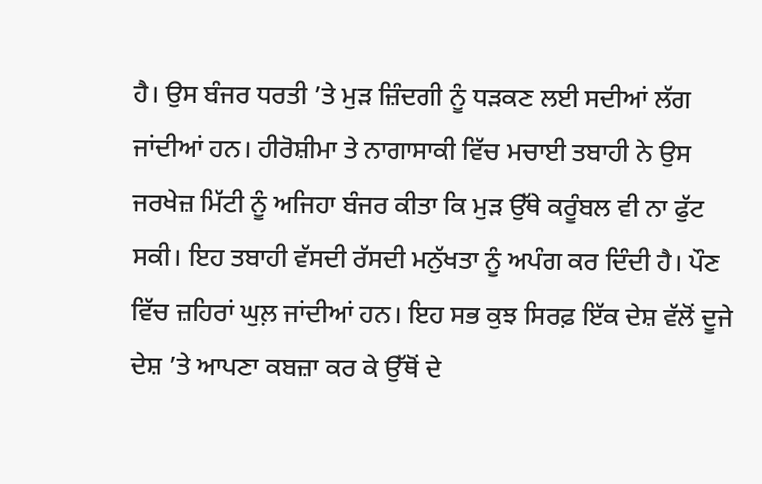ਹੈ। ਉਸ ਬੰਜਰ ਧਰਤੀ ’ਤੇ ਮੁੜ ਜ਼ਿੰਦਗੀ ਨੂੰ ਧੜਕਣ ਲਈ ਸਦੀਆਂ ਲੱਗ ਜਾਂਦੀਆਂ ਹਨ। ਹੀਰੋਸ਼ੀਮਾ ਤੇ ਨਾਗਾਸਾਕੀ ਵਿੱਚ ਮਚਾਈ ਤਬਾਹੀ ਨੇ ਉਸ ਜਰਖੇਜ਼ ਮਿੱਟੀ ਨੂੰ ਅਜਿਹਾ ਬੰਜਰ ਕੀਤਾ ਕਿ ਮੁੜ ਉੱਥੇ ਕਰੂੰਬਲ ਵੀ ਨਾ ਫੁੱਟ ਸਕੀ। ਇਹ ਤਬਾਹੀ ਵੱਸਦੀ ਰੱਸਦੀ ਮਨੁੱਖਤਾ ਨੂੰ ਅਪੰਗ ਕਰ ਦਿੰਦੀ ਹੈ। ਪੌਣ ਵਿੱਚ ਜ਼ਹਿਰਾਂ ਘੁਲ਼ ਜਾਂਦੀਆਂ ਹਨ। ਇਹ ਸਭ ਕੁਝ ਸਿਰਫ਼ ਇੱਕ ਦੇਸ਼ ਵੱਲੋਂ ਦੂਜੇ ਦੇਸ਼ ’ਤੇ ਆਪਣਾ ਕਬਜ਼ਾ ਕਰ ਕੇ ਉੱਥੋਂ ਦੇ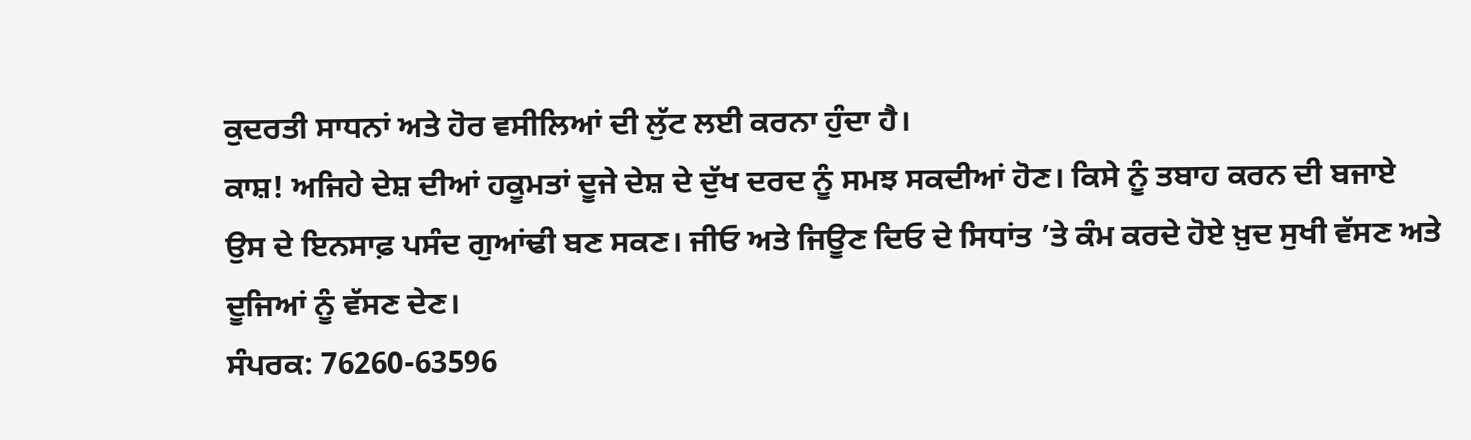ਕੁਦਰਤੀ ਸਾਧਨਾਂ ਅਤੇ ਹੋਰ ਵਸੀਲਿਆਂ ਦੀ ਲੁੱਟ ਲਈ ਕਰਨਾ ਹੁੰਦਾ ਹੈ।
ਕਾਸ਼! ਅਜਿਹੇ ਦੇਸ਼ ਦੀਆਂ ਹਕੂਮਤਾਂ ਦੂਜੇ ਦੇਸ਼ ਦੇ ਦੁੱਖ ਦਰਦ ਨੂੰ ਸਮਝ ਸਕਦੀਆਂ ਹੋਣ। ਕਿਸੇ ਨੂੰ ਤਬਾਹ ਕਰਨ ਦੀ ਬਜਾਏ ਉਸ ਦੇ ਇਨਸਾਫ਼ ਪਸੰਦ ਗੁਆਂਢੀ ਬਣ ਸਕਣ। ਜੀਓ ਅਤੇ ਜਿਊਣ ਦਿਓ ਦੇ ਸਿਧਾਂਤ ’ਤੇ ਕੰਮ ਕਰਦੇ ਹੋਏ ਖ਼ੁਦ ਸੁਖੀ ਵੱਸਣ ਅਤੇ ਦੂਜਿਆਂ ਨੂੰ ਵੱਸਣ ਦੇਣ।
ਸੰਪਰਕ: 76260-63596